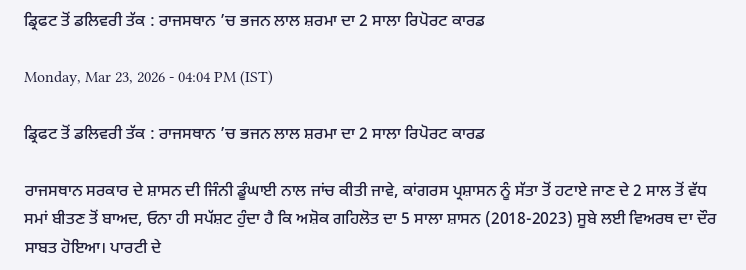ਡ੍ਰਿਫਟ ਤੋਂ ਡਲਿਵਰੀ ਤੱਕ : ਰਾਜਸਥਾਨ ’ਚ ਭਜਨ ਲਾਲ ਸ਼ਰਮਾ ਦਾ 2 ਸਾਲਾ ਰਿਪੋਰਟ ਕਾਰਡ

Monday, Mar 23, 2026 - 04:04 PM (IST)

ਡ੍ਰਿਫਟ ਤੋਂ ਡਲਿਵਰੀ ਤੱਕ : ਰਾਜਸਥਾਨ ’ਚ ਭਜਨ ਲਾਲ ਸ਼ਰਮਾ ਦਾ 2 ਸਾਲਾ ਰਿਪੋਰਟ ਕਾਰਡ

ਰਾਜਸਥਾਨ ਸਰਕਾਰ ਦੇ ਸ਼ਾਸਨ ਦੀ ਜਿੰਨੀ ਡੂੰਘਾਈ ਨਾਲ ਜਾਂਚ ਕੀਤੀ ਜਾਵੇ, ਕਾਂਗਰਸ ਪ੍ਰਸ਼ਾਸਨ ਨੂੰ ਸੱਤਾ ਤੋਂ ਹਟਾਏ ਜਾਣ ਦੇ 2 ਸਾਲ ਤੋਂ ਵੱਧ ਸਮਾਂ ਬੀਤਣ ਤੋਂ ਬਾਅਦ, ਓਨਾ ਹੀ ਸਪੱਸ਼ਟ ਹੁੰਦਾ ਹੈ ਕਿ ਅਸ਼ੋਕ ਗਹਿਲੋਤ ਦਾ 5 ਸਾਲਾ ਸ਼ਾਸਨ (2018-2023) ਸੂਬੇ ਲਈ ਵਿਅਰਥ ਦਾ ਦੌਰ ਸਾਬਤ ਹੋਇਆ। ਪਾਰਟੀ ਦੇ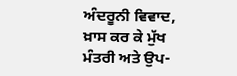ਅੰਦਰੂਨੀ ਵਿਵਾਦ, ਖ਼ਾਸ ਕਰ ਕੇ ਮੁੱਖ ਮੰਤਰੀ ਅਤੇ ਉਪ-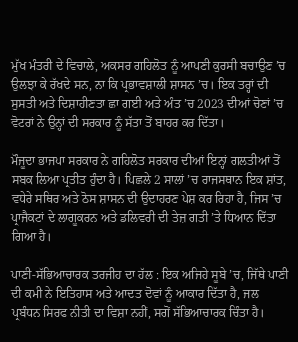ਮੁੱਖ ਮੰਤਰੀ ਦੇ ਵਿਚਾਲੇ, ਅਕਸਰ ਗਹਿਲੋਤ ਨੂੰ ਆਪਣੀ ਕੁਰਸੀ ਬਚਾਉਣ ’ਚ ਉਲਝਾ ਕੇ ਰੱਖਦੇ ਸਨ, ਨਾ ਕਿ ਪ੍ਰਭਾਵਸ਼ਾਲੀ ਸ਼ਾਸਨ ’ਚ। ਇਕ ਤਰ੍ਹਾਂ ਦੀ ਸੁਸਤੀ ਅਤੇ ਦਿਸ਼ਾਹੀਣਤਾ ਛਾ ਗਈ ਅਤੇ ਅੰਤ ’ਚ 2023 ਦੀਆਂ ਚੋਣਾਂ ’ਚ ਵੋਟਰਾਂ ਨੇ ਉਨ੍ਹਾਂ ਦੀ ਸਰਕਾਰ ਨੂੰ ਸੱਤਾ ਤੋਂ ਬਾਹਰ ਕਰ ਦਿੱਤਾ।

ਮੌਜੂਦਾ ਭਾਜਪਾ ਸਰਕਾਰ ਨੇ ਗਹਿਲੋਤ ਸਰਕਾਰ ਦੀਆਂ ਇਨ੍ਹਾਂ ਗਲਤੀਆਂ ਤੋਂ ਸਬਕ ਲਿਆ ਪ੍ਰਤੀਤ ਹੁੰਦਾ ਹੈ। ਪਿਛਲੇ 2 ਸਾਲਾਂ ’ਚ ਰਾਜਸਥਾਨ ਇਕ ਸ਼ਾਂਤ, ਵਧੇਰੇ ਸਥਿਰ ਅਤੇ ਠੋਸ ਸ਼ਾਸਨ ਦੀ ਉਦਾਹਰਣ ਪੇਸ਼ ਕਰ ਰਿਹਾ ਹੈ, ਜਿਸ ’ਚ ਪ੍ਰਾਜੈਕਟਾਂ ਦੇ ਲਾਗੂਕਰਨ ਅਤੇ ਡਲਿਵਰੀ ਦੀ ਤੇਜ਼ ਗਤੀ ’ਤੇ ਧਿਆਨ ਦਿੱਤਾ ਗਿਆ ਹੈ।

ਪਾਣੀ-ਸੱਭਿਆਚਾਰਕ ਤਰਜੀਹ ਦਾ ਹੱਲ : ਇਕ ਅਜਿਹੇ ਸੂਬੇ ’ਚ, ਜਿੱਥੇ ਪਾਣੀ ਦੀ ਕਮੀ ਨੇ ਇਤਿਹਾਸ ਅਤੇ ਆਦਤ ਦੋਵਾਂ ਨੂੰ ਆਕਾਰ ਦਿੱਤਾ ਹੈ, ਜਲ ਪ੍ਰਬੰਧਨ ਸਿਰਫ ਨੀਤੀ ਦਾ ਵਿਸ਼ਾ ਨਹੀਂ, ਸਗੋਂ ਸੱਭਿਆਚਾਰਕ ਚਿੰਤਾ ਹੈ।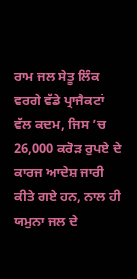ਰਾਮ ਜਲ ਸੇਤੂ ਲਿੰਕ ਵਰਗੇ ਵੱਡੇ ਪ੍ਰਾਜੈਕਟਾਂ ਵੱਲ ਕਦਮ, ਜਿਸ ’ਚ 26,000 ਕਰੋੜ ਰੁਪਏ ਦੇ ਕਾਰਜ ਆਦੇਸ਼ ਜਾਰੀ ਕੀਤੇ ਗਏ ਹਨ, ਨਾਲ ਹੀ ਯਮੁਨਾ ਜਲ ਦੇ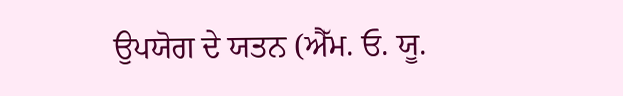ਉਪਯੋਗ ਦੇ ਯਤਨ (ਐੱਮ. ਓ. ਯੂ.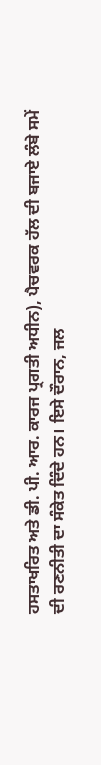ਹਸਤਾਖਰਿਤ ਅਤੇ ਡੀ. ਪੀ. ਆਰ. ਕਾਰਜ ਪ੍ਰਗਤੀ ਅਧੀਨ), ਪੈਚਵਰਕ ਹੱਲ ਦੀ ਬਜਾਏ ਲੰਬੇ ਸਮੇਂ ਦੀ ਰਣਨੀਤੀ ਦਾ ਸੰਕੇਤ ਦਿੰਦੇ ਹਨ। ਇਸੇ ਦੌਰਾਨ, ਜਲ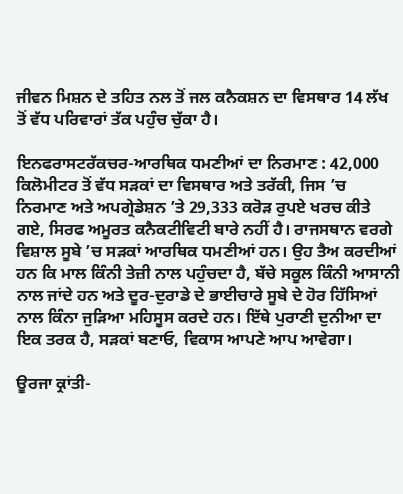ਜੀਵਨ ਮਿਸ਼ਨ ਦੇ ਤਹਿਤ ਨਲ ਤੋਂ ਜਲ ਕਨੈਕਸ਼ਨ ਦਾ ਵਿਸਥਾਰ 14 ਲੱਖ ਤੋਂ ਵੱਧ ਪਰਿਵਾਰਾਂ ਤੱਕ ਪਹੁੰਚ ਚੁੱਕਾ ਹੈ।

ਇਨਫਰਾਸਟਰੱਕਚਰ-ਆਰਥਿਕ ਧਮਣੀਆਂ ਦਾ ਨਿਰਮਾਣ : 42,000 ਕਿਲੋਮੀਟਰ ਤੋਂ ਵੱਧ ਸੜਕਾਂ ਦਾ ਵਿਸਥਾਰ ਅਤੇ ਤਰੱਕੀ, ਜਿਸ ’ਚ ਨਿਰਮਾਣ ਅਤੇ ਅਪਗ੍ਰੇਡੇਸ਼ਨ ’ਤੇ 29,333 ਕਰੋੜ ਰੁਪਏ ਖਰਚ ਕੀਤੇ ਗਏ, ਸਿਰਫ ਅਮੂਰਤ ਕਨੈਕਟੀਵਿਟੀ ਬਾਰੇ ਨਹੀਂ ਹੈ। ਰਾਜਸਥਾਨ ਵਰਗੇ ਵਿਸ਼ਾਲ ਸੂਬੇ ’ਚ ਸੜਕਾਂ ਆਰਥਿਕ ਧਮਣੀਆਂ ਹਨ। ਉਹ ਤੈਅ ਕਰਦੀਆਂ ਹਨ ਕਿ ਮਾਲ ਕਿੰਨੀ ਤੇਜ਼ੀ ਨਾਲ ਪਹੁੰਚਦਾ ਹੈ, ਬੱਚੇ ਸਕੂਲ ਕਿੰਨੀ ਆਸਾਨੀ ਨਾਲ ਜਾਂਦੇ ਹਨ ਅਤੇ ਦੂਰ-ਦੁਰਾਡੇ ਦੇ ਭਾਈਚਾਰੇ ਸੂਬੇ ਦੇ ਹੋਰ ਹਿੱਸਿਆਂ ਨਾਲ ਕਿੰਨਾ ਜੁੜਿਆ ਮਹਿਸੂਸ ਕਰਦੇ ਹਨ। ਇੱਥੇ ਪੁਰਾਣੀ ਦੁਨੀਆ ਦਾ ਇਕ ਤਰਕ ਹੈ, ਸੜਕਾਂ ਬਣਾਓ, ਵਿਕਾਸ ਆਪਣੇ ਆਪ ਆਵੇਗਾ।

ਊਰਜਾ ਕ੍ਰਾਂਤੀ-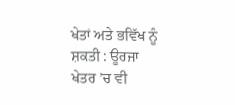ਖੇਤਾਂ ਅਤੇ ਭਵਿੱਖ ਨੂੰ ਸ਼ਕਤੀ : ਊਰਜਾ ਖੇਤਰ ’ਚ ਵੀ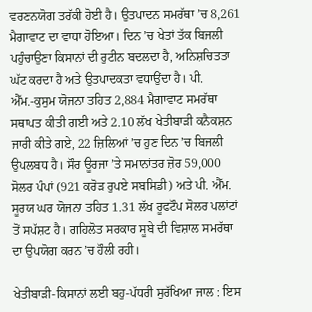ਵਰਣਨਯੋਗ ਤਰੱਕੀ ਹੋਈ ਹੈ। ਉਤਪਾਦਨ ਸਮਰੱਥਾ ’ਚ 8,261 ਮੈਗਾਵਾਟ ਦਾ ਵਾਧਾ ਹੋਇਆ। ਦਿਨ ’ਚ ਖੇਤਾਂ ਤੱਕ ਬਿਜਲੀ ਪਹੁੰਚਾਉਣਾ ਕਿਸਾਨਾਂ ਦੀ ਰੁਟੀਨ ਬਦਲਦਾ ਹੈ, ਅਨਿਸ਼ਚਿਤਤਾ ਘੱਟ ਕਰਦਾ ਹੈ ਅਤੇ ਉਤਪਾਦਕਤਾ ਵਧਾਉਂਦਾ ਹੈ। ਪੀ. ਐੱਮ.-ਕੁਸੁਮ ਯੋਜਨਾ ਤਹਿਤ 2,884 ਮੈਗਾਵਾਟ ਸਮਰੱਥਾ ਸਥਾਪਤ ਕੀਤੀ ਗਈ ਅਤੇ 2.10 ਲੱਖ ਖੇਤੀਬਾੜੀ ਕਨੈਕਸ਼ਨ ਜਾਰੀ ਕੀਤੇ ਗਏ, 22 ਜ਼ਿਲਿਆਂ ’ਚ ਹੁਣ ਦਿਨ ’ਚ ਬਿਜਲੀ ਉਪਲਬਧ ਹੈ। ਸੌਰ ਊਰਜਾ ’ਤੇ ਸਮਾਨਾਂਤਰ ਜ਼ੋਰ 59,000 ਸੋਲਰ ਪੰਪਾਂ (921 ਕਰੋੜ ਰੁਪਏ ਸਬਸਿਡੀ) ਅਤੇ ਪੀ. ਐੱਮ. ਸੂਰਯ ਘਰ ਯੋਜਨਾ ਤਹਿਤ 1.31 ਲੱਖ ਰੂਫਟੌਪ ਸੋਲਰ ਪਲਾਂਟਾਂ ਤੋਂ ਸਪੱਸ਼ਟ ਹੈ। ਗਹਿਲੋਤ ਸਰਕਾਰ ਸੂਬੇ ਦੀ ਵਿਸ਼ਾਲ ਸਮਰੱਥਾ ਦਾ ਉਪਯੋਗ ਕਰਨ ’ਚ ਹੌਲੀ ਰਹੀ।

ਖੇਤੀਬਾੜੀ-ਕਿਸਾਨਾਂ ਲਈ ਬਹੁ-ਪੱਧਰੀ ਸੁਰੱਖਿਆ ਜਾਲ : ਇਸ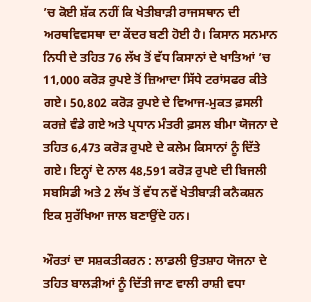’ਚ ਕੋਈ ਸ਼ੱਕ ਨਹੀਂ ਕਿ ਖੇਤੀਬਾੜੀ ਰਾਜਸਥਾਨ ਦੀ ਅਰਥਵਿਵਸਥਾ ਦਾ ਕੇਂਦਰ ਬਣੀ ਹੋਈ ਹੈ। ਕਿਸਾਨ ਸਨਮਾਨ ਨਿਧੀ ਦੇ ਤਹਿਤ 76 ਲੱਖ ਤੋਂ ਵੱਧ ਕਿਸਾਨਾਂ ਦੇ ਖਾਤਿਆਂ ’ਚ 11,000 ਕਰੋੜ ਰੁਪਏ ਤੋਂ ਜ਼ਿਆਦਾ ਸਿੱਧੇ ਟਰਾਂਸਫਰ ਕੀਤੇ ਗਏ। 50,802 ਕਰੋੜ ਰੁਪਏ ਦੇ ਵਿਆਜ-ਮੁਕਤ ਫ਼ਸਲੀ ਕਰਜ਼ੇ ਵੰਡੇ ਗਏ ਅਤੇ ਪ੍ਰਧਾਨ ਮੰਤਰੀ ਫ਼ਸਲ ਬੀਮਾ ਯੋਜਨਾ ਦੇ ਤਹਿਤ 6,473 ਕਰੋੜ ਰੁਪਏ ਦੇ ਕਲੇਮ ਕਿਸਾਨਾਂ ਨੂੰ ਦਿੱਤੇ ਗਏ। ਇਨ੍ਹਾਂ ਦੇ ਨਾਲ 48,591 ਕਰੋੜ ਰੁਪਏ ਦੀ ਬਿਜਲੀ ਸਬਸਿਡੀ ਅਤੇ 2 ਲੱਖ ਤੋਂ ਵੱਧ ਨਵੇਂ ਖੇਤੀਬਾੜੀ ਕਨੈਕਸ਼ਨ ਇਕ ਸੁਰੱਖਿਆ ਜਾਲ ਬਣਾਉਂਦੇ ਹਨ।

ਔਰਤਾਂ ਦਾ ਸਸ਼ਕਤੀਕਰਨ : ਲਾਡਲੀ ਉਤਸ਼ਾਹ ਯੋਜਨਾ ਦੇ ਤਹਿਤ ਬਾਲੜੀਆਂ ਨੂੰ ਦਿੱਤੀ ਜਾਣ ਵਾਲੀ ਰਾਸ਼ੀ ਵਧਾ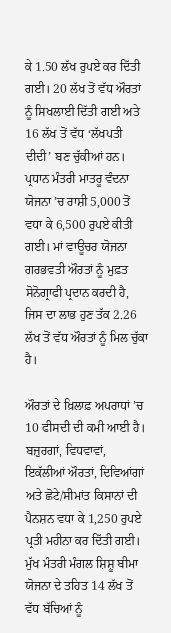ਕੇ 1.50 ਲੱਖ ਰੁਪਏ ਕਰ ਦਿੱਤੀ ਗਈ। 20 ਲੱਖ ਤੋਂ ਵੱਧ ਔਰਤਾਂ ਨੂੰ ਸਿਖਲਾਈ ਦਿੱਤੀ ਗਈ ਅਤੇ 16 ਲੱਖ ਤੋਂ ਵੱਧ ‘ਲੱਖਪਤੀ ਦੀਦੀ’ ਬਣ ਚੁੱਕੀਆਂ ਹਨ। ਪ੍ਰਧਾਨ ਮੰਤਰੀ ਮਾਤਰੂ ਵੰਦਨਾ ਯੋਜਨਾ ’ਚ ਰਾਸ਼ੀ 5,000 ਤੋਂ ਵਧਾ ਕੇ 6,500 ਰੁਪਏ ਕੀਤੀ ਗਈ। ਮਾਂ ਵਾਊਚਰ ਯੋਜਨਾ ਗਰਭਵਤੀ ਔਰਤਾਂ ਨੂੰ ਮੁਫ਼ਤ ਸੋਨੋਗ੍ਰਾਫੀ ਪ੍ਰਦਾਨ ਕਰਦੀ ਹੈ, ਜਿਸ ਦਾ ਲਾਭ ਹੁਣ ਤੱਕ 2.26 ਲੱਖ ਤੋਂ ਵੱਧ ਔਰਤਾਂ ਨੂੰ ਮਿਲ ਚੁੱਕਾ ਹੈ।

ਔਰਤਾਂ ਦੇ ਖ਼ਿਲਾਫ਼ ਅਪਰਾਧਾਂ ’ਚ 10 ਫੀਸਦੀ ਦੀ ਕਮੀ ਆਈ ਹੈ। ਬਜ਼ੁਰਗਾਂ, ਵਿਧਵਾਵਾਂ, ਇਕੱਲੀਆਂ ਔਰਤਾਂ, ਦਿਵਿਆਂਗਾਂ ਅਤੇ ਛੋਟੇ/ਸੀਮਾਂਤ ਕਿਸਾਨਾਂ ਦੀ ਪੈਨਸ਼ਨ ਵਧਾ ਕੇ 1,250 ਰੁਪਏ ਪ੍ਰਤੀ ਮਹੀਨਾ ਕਰ ਦਿੱਤੀ ਗਈ। ਮੁੱਖ ਮੰਤਰੀ ਮੰਗਲ ਸ਼ਿਸ਼ੂ ਬੀਮਾ ਯੋਜਨਾ ਦੇ ਤਹਿਤ 14 ਲੱਖ ਤੋਂ ਵੱਧ ਬੱਚਿਆਂ ਨੂੰ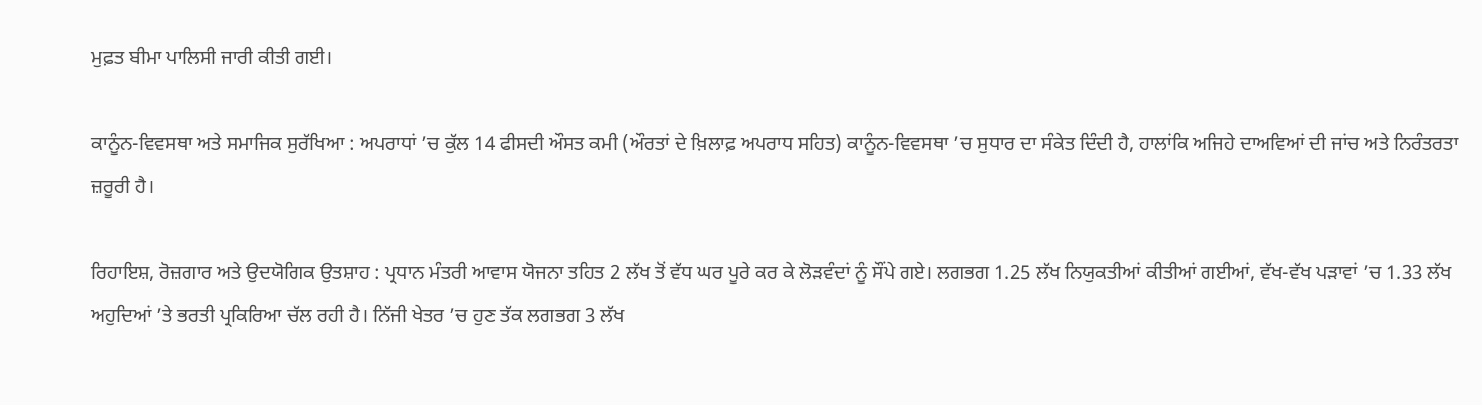ਮੁਫ਼ਤ ਬੀਮਾ ਪਾਲਿਸੀ ਜਾਰੀ ਕੀਤੀ ਗਈ।

ਕਾਨੂੰਨ-ਵਿਵਸਥਾ ਅਤੇ ਸਮਾਜਿਕ ਸੁਰੱਖਿਆ : ਅਪਰਾਧਾਂ ’ਚ ਕੁੱਲ 14 ਫੀਸਦੀ ਔਸਤ ਕਮੀ (ਔਰਤਾਂ ਦੇ ਖ਼ਿਲਾਫ਼ ਅਪਰਾਧ ਸਹਿਤ) ਕਾਨੂੰਨ-ਵਿਵਸਥਾ ’ਚ ਸੁਧਾਰ ਦਾ ਸੰਕੇਤ ਦਿੰਦੀ ਹੈ, ਹਾਲਾਂਕਿ ਅਜਿਹੇ ਦਾਅਵਿਆਂ ਦੀ ਜਾਂਚ ਅਤੇ ਨਿਰੰਤਰਤਾ ਜ਼ਰੂਰੀ ਹੈ।

ਰਿਹਾਇਸ਼, ਰੋਜ਼ਗਾਰ ਅਤੇ ਉਦਯੋਗਿਕ ਉਤਸ਼ਾਹ : ਪ੍ਰਧਾਨ ਮੰਤਰੀ ਆਵਾਸ ਯੋਜਨਾ ਤਹਿਤ 2 ਲੱਖ ਤੋਂ ਵੱਧ ਘਰ ਪੂਰੇ ਕਰ ਕੇ ਲੋੜਵੰਦਾਂ ਨੂੰ ਸੌਂਪੇ ਗਏ। ਲਗਭਗ 1.25 ਲੱਖ ਨਿਯੁਕਤੀਆਂ ਕੀਤੀਆਂ ਗਈਆਂ, ਵੱਖ-ਵੱਖ ਪੜਾਵਾਂ ’ਚ 1.33 ਲੱਖ ਅਹੁਦਿਆਂ ’ਤੇ ਭਰਤੀ ਪ੍ਰਕਿਰਿਆ ਚੱਲ ਰਹੀ ਹੈ। ਨਿੱਜੀ ਖੇਤਰ ’ਚ ਹੁਣ ਤੱਕ ਲਗਭਗ 3 ਲੱਖ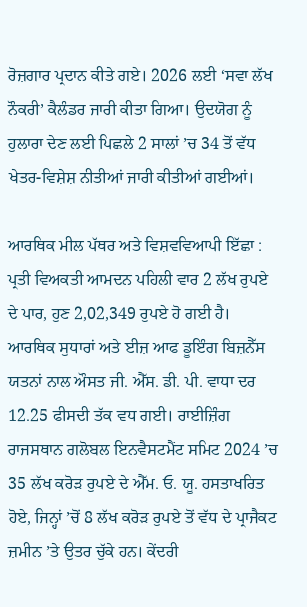ਰੋਜ਼ਗਾਰ ਪ੍ਰਦਾਨ ਕੀਤੇ ਗਏ। 2026 ਲਈ ‘ਸਵਾ ਲੱਖ ਨੌਕਰੀ’ ਕੈਲੰਡਰ ਜਾਰੀ ਕੀਤਾ ਗਿਆ। ਉਦਯੋਗ ਨੂੰ ਹੁਲਾਰਾ ਦੇਣ ਲਈ ਪਿਛਲੇ 2 ਸਾਲਾਂ ’ਚ 34 ਤੋਂ ਵੱਧ ਖੇਤਰ-ਵਿਸ਼ੇਸ਼ ਨੀਤੀਆਂ ਜਾਰੀ ਕੀਤੀਆਂ ਗਈਆਂ।

ਆਰਥਿਕ ਮੀਲ ਪੱਥਰ ਅਤੇ ਵਿਸ਼ਵਵਿਆਪੀ ਇੱਛਾ : ਪ੍ਰਤੀ ਵਿਅਕਤੀ ਆਮਦਨ ਪਹਿਲੀ ਵਾਰ 2 ਲੱਖ ਰੁਪਏ ਦੇ ਪਾਰ, ਹੁਣ 2,02,349 ਰੁਪਏ ਹੋ ਗਈ ਹੈ। ਆਰਥਿਕ ਸੁਧਾਰਾਂ ਅਤੇ ਈਜ਼ ਆਫ ਡੂਇੰਗ ਬਿਜ਼ਨੈੱਸ ਯਤਨਾਂ ਨਾਲ ਔਸਤ ਜੀ. ਐੱਸ. ਡੀ. ਪੀ. ਵਾਧਾ ਦਰ 12.25 ਫੀਸਦੀ ਤੱਕ ਵਧ ਗਈ। ਰਾਈਜ਼ਿੰਗ ਰਾਜਸਥਾਨ ਗਲੋਬਲ ਇਨਵੈਸਟਮੈਂਟ ਸਮਿਟ 2024 ’ਚ 35 ਲੱਖ ਕਰੋੜ ਰੁਪਏ ਦੇ ਐੱਮ. ਓ. ਯੂ. ਹਸਤਾਖਰਿਤ ਹੋਏ, ਜਿਨ੍ਹਾਂ ’ਚੋਂ 8 ਲੱਖ ਕਰੋੜ ਰੁਪਏ ਤੋਂ ਵੱਧ ਦੇ ਪ੍ਰਾਜੈਕਟ ਜ਼ਮੀਨ ’ਤੇ ਉਤਰ ਚੁੱਕੇ ਹਨ। ਕੇਂਦਰੀ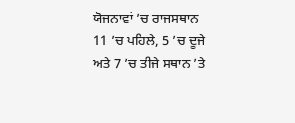ਯੋਜਨਾਵਾਂ ’ਚ ਰਾਜਸਥਾਨ 11 ’ਚ ਪਹਿਲੇ, 5 ’ਚ ਦੂਜੇ ਅਤੇ 7 ’ਚ ਤੀਜੇ ਸਥਾਨ ’ਤੇ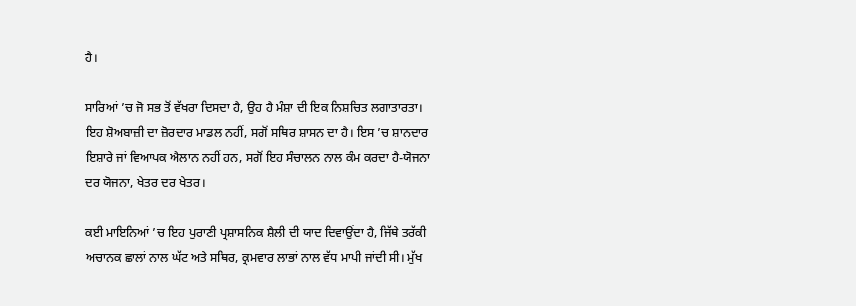ਹੈ।

ਸਾਰਿਆਂ ’ਚ ਜੋ ਸਭ ਤੋਂ ਵੱਖਰਾ ਦਿਸਦਾ ਹੈ, ਉਹ ਹੈ ਮੰਸ਼ਾ ਦੀ ਇਕ ਨਿਸ਼ਚਿਤ ਲਗਾਤਾਰਤਾ। ਇਹ ਸ਼ੋਅਬਾਜ਼ੀ ਦਾ ਜ਼ੋਰਦਾਰ ਮਾਡਲ ਨਹੀਂ, ਸਗੋਂ ਸਥਿਰ ਸ਼ਾਸਨ ਦਾ ਹੈ। ਇਸ ’ਚ ਸ਼ਾਨਦਾਰ ਇਸ਼ਾਰੇ ਜਾਂ ਵਿਆਪਕ ਐਲਾਨ ਨਹੀਂ ਹਨ, ਸਗੋਂ ਇਹ ਸੰਚਾਲਨ ਨਾਲ ਕੰਮ ਕਰਦਾ ਹੈ-ਯੋਜਨਾ ਦਰ ਯੋਜਨਾ, ਖੇਤਰ ਦਰ ਖੇਤਰ।

ਕਈ ਮਾਇਨਿਆਂ ’ਚ ਇਹ ਪੁਰਾਣੀ ਪ੍ਰਸ਼ਾਸਨਿਕ ਸ਼ੈਲੀ ਦੀ ਯਾਦ ਦਿਵਾਉਂਦਾ ਹੈ, ਜਿੱਥੇ ਤਰੱਕੀ ਅਚਾਨਕ ਛਾਲਾਂ ਨਾਲ ਘੱਟ ਅਤੇ ਸਥਿਰ, ਕ੍ਰਮਵਾਰ ਲਾਭਾਂ ਨਾਲ ਵੱਧ ਮਾਪੀ ਜਾਂਦੀ ਸੀ। ਮੁੱਖ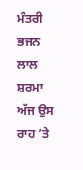ਮੰਤਰੀ ਭਜਨ ਲਾਲ ਸ਼ਰਮਾ ਅੱਜ ਉਸ ਰਾਹ ’ਤੇ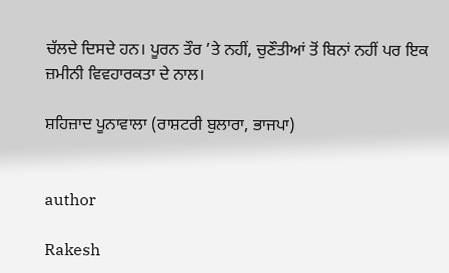ਚੱਲਦੇ ਦਿਸਦੇ ਹਨ। ਪੂਰਨ ਤੌਰ ’ਤੇ ਨਹੀਂ, ਚੁਣੌਤੀਆਂ ਤੋਂ ਬਿਨਾਂ ਨਹੀਂ ਪਰ ਇਕ ਜ਼ਮੀਨੀ ਵਿਵਹਾਰਕਤਾ ਦੇ ਨਾਲ।

ਸ਼ਹਿਜ਼ਾਦ ਪੂਨਾਵਾਲਾ (ਰਾਸ਼ਟਰੀ ਬੁਲਾਰਾ, ਭਾਜਪਾ)


author

Rakesh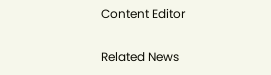Content Editor

Related News